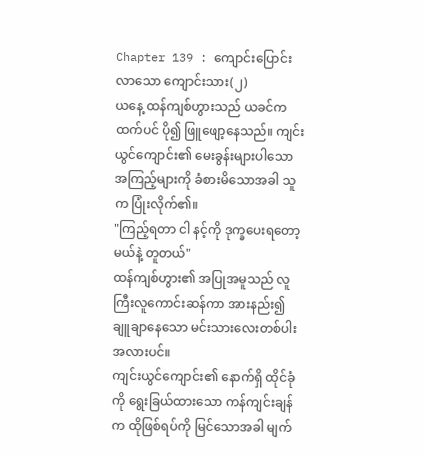Chapter 139 : ကျောင်းပြောင်းလာသော ကျောင်းသား(၂)
ယနေ့ ထန်ကျစ်ဟွားသည် ယခင်ကထက်ပင် ပို၍ ဖြူဖျော့နေသည်။ ကျင်းယွင်ကျောင်း၏ မေးခွန်းများပါသော အကြည့်များကို ခံစားမိသောအခါ သူက ပြုံးလိုက်၏။
"ကြည့်ရတာ ငါ နင့်ကို ဒုက္ခပေးရတော့မယ်နဲ့ တူတယ်"
ထန်ကျစ်ဟွား၏ အပြုအမူသည် လူကြီးလူကောင်းဆန်ကာ အားနည်း၍ ချူချာနေသော မင်းသားလေးတစ်ပါးအလားပင်။
ကျင်းယွင်ကျောင်း၏ နောက်ရှိ ထိုင်ခုံကို ရွေးခြယ်ထားသော ကန်ကျင်းချန်က ထိုဖြစ်ရပ်ကို မြင်သောအခါ မျက်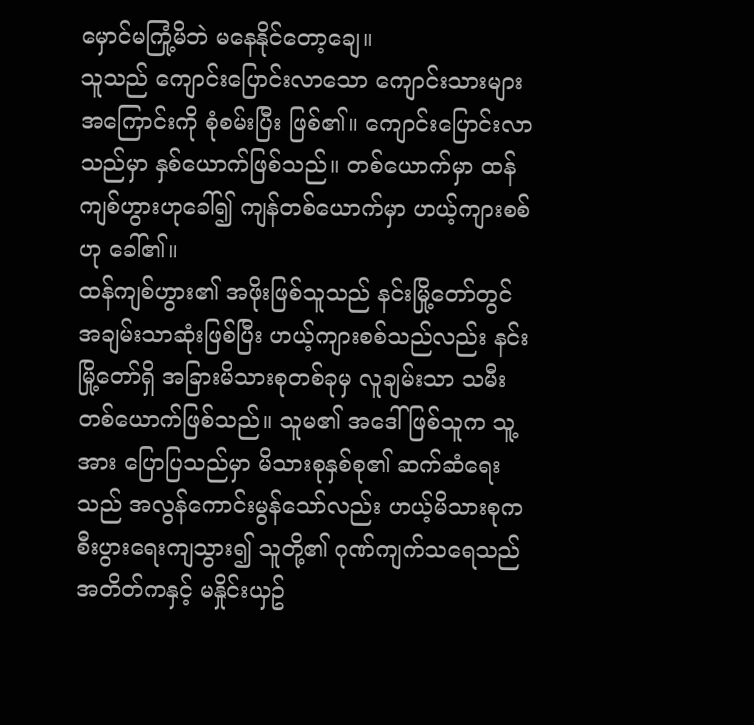မှောင်မကြုံ့မိဘဲ မနေနိုင်တော့ချေ။
သူသည် ကျောင်းပြောင်းလာသော ကျောင်းသားများ အကြောင်းကို စုံစမ်းပြီး ဖြစ်၏။ ကျောင်းပြောင်းလာသည်မှာ နှစ်ယောက်ဖြစ်သည်။ တစ်ယောက်မှာ ထန်ကျစ်ဟွားဟုခေါ်၍ ကျန်တစ်ယောက်မှာ ဟယ့်ကျားစစ်ဟု ခေါ်၏။
ထန်ကျစ်ဟွား၏ အဖိုးဖြစ်သူသည် နင်းမြို့တော်တွင် အချမ်းသာဆုံးဖြစ်ပြီး ဟယ့်ကျားစစ်သည်လည်း နင်းမြို့တော်ရှိ အခြားမိသားစုတစ်ခုမှ လူချမ်းသာ သမီးတစ်ယောက်ဖြစ်သည်။ သူမ၏ အဒေါ်ဖြစ်သူက သူ့အား ပြောပြသည်မှာ မိသားစုနှစ်စု၏ ဆက်ဆံရေးသည် အလွန်ကောင်းမွန်သော်လည်း ဟယ့်မိသားစုက စီးပွားရေးကျသွား၍ သူတို့၏ ဂုဏ်ကျက်သရေသည် အတိတ်ကနှင့် မနှိုင်းယှဥ်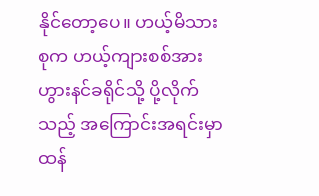နိုင်တော့ပေ။ ဟယ့်မိသားစုက ဟယ့်ကျားစစ်အား ဟွားနင်ခရိုင်သို့ ပို့လိုက်သည့် အကြောင်းအရင်းမှာ ထန်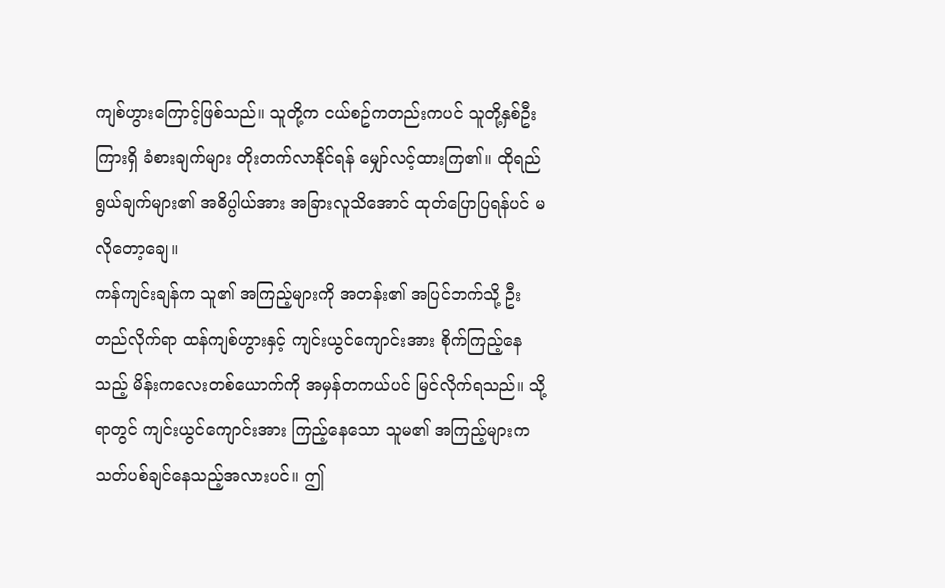ကျစ်ဟွားကြောင့်ဖြစ်သည်။ သူတို့က ငယ်စဥ်ကတည်းကပင် သူတို့နှစ်ဦးကြားရှိ ခံစားချက်များ တိုးတက်လာနိုင်ရန် မျှော်လင့်ထားကြ၏။ ထိုရည်ရွယ်ချက်များ၏ အဓိပ္ပါယ်အား အခြားလူသိအောင် ထုတ်ပြောပြရန်ပင် မလိုတော့ချေ။
ကန်ကျင်းချန်က သူ၏ အကြည့်များကို အတန်း၏ အပြင်ဘက်သို့ ဦးတည်လိုက်ရာ ထန်ကျစ်ဟွားနှင့် ကျင်းယွင်ကျောင်းအား စိုက်ကြည့်နေသည့် မိန်းကလေးတစ်ယောက်ကို အမှန်တကယ်ပင် မြင်လိုက်ရသည်။ သို့ရာတွင် ကျင်းယွင်ကျောင်းအား ကြည့်နေသော သူမ၏ အကြည့်များက သတ်ပစ်ချင်နေသည့်အလားပင်။ ဤ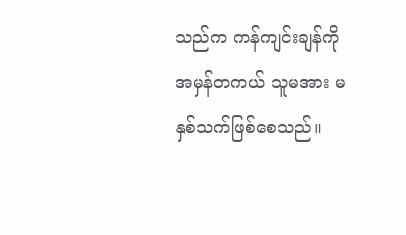သည်က ကန်ကျင်းချန်ကို အမှန်တကယ် သူမအား မနှစ်သက်ဖြစ်စေသည်။